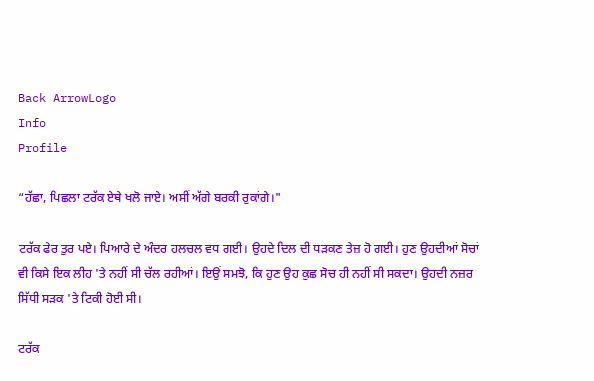Back ArrowLogo
Info
Profile

“ਹੱਛਾ, ਪਿਛਲਾ ਟਰੱਕ ਏਥੇ ਖਲੋ ਜਾਏ। ਅਸੀਂ ਅੱਗੇ ਬਰਕੀ ਰੁਕਾਂਗੇ।"

ਟਰੱਕ ਫੇਰ ਤੁਰ ਪਏ। ਪਿਆਰੇ ਦੇ ਅੰਦਰ ਹਲਚਲ ਵਧ ਗਈ। ਉਹਦੇ ਦਿਲ ਦੀ ਧੜਕਣ ਤੇਜ਼ ਹੋ ਗਈ। ਹੁਣ ਉਹਦੀਆਂ ਸੋਚਾਂ ਵੀ ਕਿਸੇ ਇਕ ਲੀਹ 'ਤੇ ਨਹੀਂ ਸੀ ਚੱਲ ਰਹੀਆਂ। ਇਉਂ ਸਮਝੋ, ਕਿ ਹੁਣ ਉਹ ਕੁਛ ਸੋਚ ਹੀ ਨਹੀਂ ਸੀ ਸਕਦਾ। ਉਹਦੀ ਨਜ਼ਰ ਸਿੱਧੀ ਸੜਕ 'ਤੇ ਟਿਕੀ ਹੋਈ ਸੀ।

ਟਰੱਕ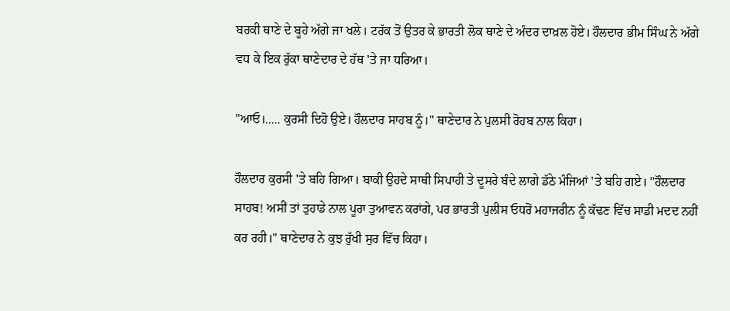ਬਰਕੀ ਥਾਣੇ ਦੇ ਬੂਹੇ ਅੱਗੇ ਜਾ ਖਲੇ। ਟਰੱਕ ਤੋਂ ਉਤਰ ਕੇ ਭਾਰਤੀ ਲੋਕ ਥਾਣੇ ਦੇ ਅੰਦਰ ਦਾਖ਼ਲ ਹੋਏ। ਹੌਲਦਾਰ ਭੀਮ ਸਿੰਘ ਨੇ ਅੱਗੇ ਵਧ ਕੇ ਇਕ ਰੁੱਕਾ ਥਾਣੇਦਾਰ ਦੇ ਹੱਥ 'ਤੇ ਜਾ ਧਰਿਆ।

"ਆਓ।..... ਕੁਰਸੀ ਦਿਹੋ ਉਏ। ਹੌਲਦਾਰ ਸਾਹਬ ਨੂੰ।" ਥਾਣੇਦਾਰ ਨੇ ਪੁਲਸੀ ਰੋਹਬ ਨਾਲ ਕਿਹਾ।

ਹੌਲਦਾਰ ਕੁਰਸੀ 'ਤੇ ਬਹਿ ਗਿਆ। ਬਾਕੀ ਉਹਦੇ ਸਾਥੀ ਸਿਪਾਹੀ ਤੇ ਦੂਸਰੇ ਬੰਦੇ ਲਾਗੇ ਡੱਠੇ ਮੰਜਿਆਂ 'ਤੇ ਬਹਿ ਗਏ। "ਹੌਲਦਾਰ ਸਾਹਬ! ਅਸੀਂ ਤਾਂ ਤੁਹਾਡੇ ਨਾਲ ਪੂਰਾ ਤੁਆਵਨ ਕਰਾਂਗੇ, ਪਰ ਭਾਰਤੀ ਪੁਲੀਸ ਓਧਰੋਂ ਮਹਾਜਰੀਨ ਨੂੰ ਕੱਢਣ ਵਿੱਚ ਸਾਡੀ ਮਦਦ ਨਹੀਂ ਕਰ ਰਹੀ।" ਥਾਣੇਦਾਰ ਨੇ ਕੁਝ ਰੁੱਖੀ ਸੁਰ ਵਿੱਚ ਕਿਹਾ।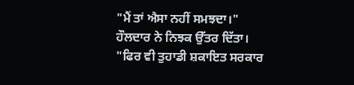"ਮੈਂ ਤਾਂ ਐਸਾ ਨਹੀਂ ਸਮਝਦਾ।" ਹੌਲਦਾਰ ਨੇ ਨਿਝਕ ਉੱਤਰ ਦਿੱਤਾ। "ਫਿਰ ਵੀ ਤੁਹਾਡੀ ਸ਼ਕਾਇਤ ਸਰਕਾਰ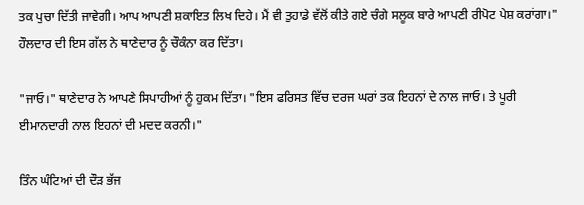ਤਕ ਪੁਚਾ ਦਿੱਤੀ ਜਾਵੇਗੀ। ਆਪ ਆਪਣੀ ਸ਼ਕਾਇਤ ਲਿਖ ਦਿਹੇ। ਮੈਂ ਵੀ ਤੁਹਾਡੇ ਵੱਲੋਂ ਕੀਤੇ ਗਏ ਚੰਗੇ ਸਲੂਕ ਬਾਰੇ ਆਪਣੀ ਰੀਪੋਟ ਪੇਸ਼ ਕਰਾਂਗਾ।" ਹੌਲਦਾਰ ਦੀ ਇਸ ਗੱਲ ਨੇ ਥਾਣੇਦਾਰ ਨੂੰ ਚੌਕੰਨਾ ਕਰ ਦਿੱਤਾ।

"ਜਾਓ।" ਥਾਣੇਦਾਰ ਨੇ ਆਪਣੇ ਸਿਪਾਹੀਆਂ ਨੂੰ ਹੁਕਮ ਦਿੱਤਾ। "ਇਸ ਫਰਿਸਤ ਵਿੱਚ ਦਰਜ ਘਰਾਂ ਤਕ ਇਹਨਾਂ ਦੇ ਨਾਲ ਜਾਓ। ਤੇ ਪੂਰੀ ਈਮਾਨਦਾਰੀ ਨਾਲ ਇਹਨਾਂ ਦੀ ਮਦਦ ਕਰਨੀ।"

ਤਿੰਨ ਘੰਟਿਆਂ ਦੀ ਦੌੜ ਭੱਜ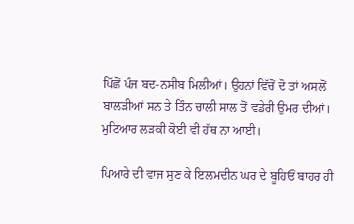ਪਿੱਛੋਂ ਪੰਜ ਬਦ-ਨਸੀਬ ਮਿਲੀਆਂ। ਉਹਨਾਂ ਵਿੱਚੋਂ ਦੋ ਤਾਂ ਅਸਲੋਂ ਬਾਲੜੀਆਂ ਸਨ ਤੇ ਤਿੰਨ ਚਾਲੀ ਸਾਲ ਤੋਂ ਵਡੇਰੀ ਉਮਰ ਦੀਆਂ। ਮੁਟਿਆਰ ਲੜਕੀ ਕੋਈ ਵੀ ਹੱਥ ਨਾ ਆਈ।

ਪਿਆਰੇ ਦੀ ਵਾਜ ਸੁਣ ਕੇ ਇਲਮਦੀਨ ਘਰ ਦੇ ਬੂਹਿਓਂ ਬਾਹਰ ਹੀ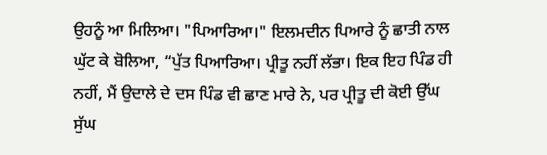ਉਹਨੂੰ ਆ ਮਿਲਿਆ। "ਪਿਆਰਿਆ।" ਇਲਮਦੀਨ ਪਿਆਰੇ ਨੂੰ ਛਾਤੀ ਨਾਲ ਘੁੱਟ ਕੇ ਬੋਲਿਆ, “ਪੁੱਤ ਪਿਆਰਿਆ। ਪ੍ਰੀਤੂ ਨਹੀਂ ਲੱਭਾ। ਇਕ ਇਹ ਪਿੰਡ ਹੀ ਨਹੀਂ, ਮੈਂ ਉਦਾਲੇ ਦੇ ਦਸ ਪਿੰਡ ਵੀ ਛਾਣ ਮਾਰੇ ਨੇ, ਪਰ ਪ੍ਰੀਤੂ ਦੀ ਕੋਈ ਉੱਘ ਸੁੱਘ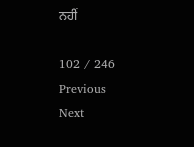ਨਹੀਂ

102 / 246
Previous
Next